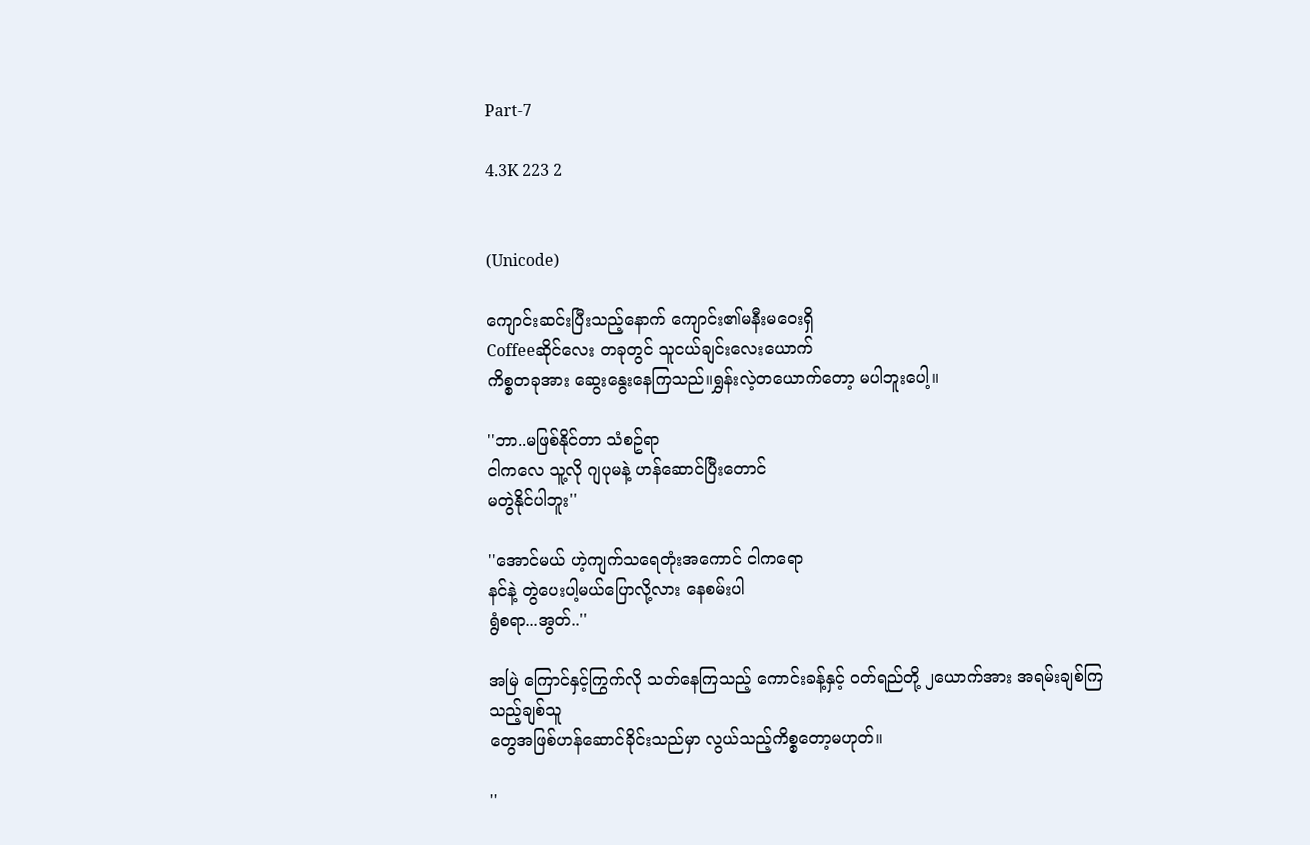Part-7

4.3K 223 2


(Unicode)

ကျောင်းဆင်းပြီးသည့်နောက် ကျောင်း၏မနီးမဝေးရှိ
Coffeeဆိုင်လေး တခုတွင် သူငယ်ချင်းလေးယောက်
ကိစ္စတခုအား ဆွေးနွေးနေကြသည်။ရွှန်းလဲ့တယောက်တော့ မပါဘူးပေါ့။

''ဘာ..မဖြစ်နိုင်တာ သံစဥ်ရာ
ငါကလေ သူ့လို ဂျပုမနဲ့ ဟန်ဆောင်ပြီးတောင်
မတွဲနိုင်ပါဘူး''

''အောင်မယ် ဟဲ့ကျက်သရေတုံးအကောင် ငါကရော
နင်နဲ့ တွဲပေးပါ့မယ်ပြောလို့လား နေစမ်းပါ
ရွံစရာ...အွတ်..''

အမြဲ ကြောင်နှင့်ကြွက်လို သတ်နေကြသည့် ကောင်းခန့်နှင့် ဝတ်ရည်တို့ ၂ယောက်အား အရမ်းချစ်ကြသည့်ချစ်သူ
တွေအဖြစ်ဟန်ဆောင်ခိုင်းသည်မှာ လွယ်သည့်ကိစ္စတော့မဟုတ်။

''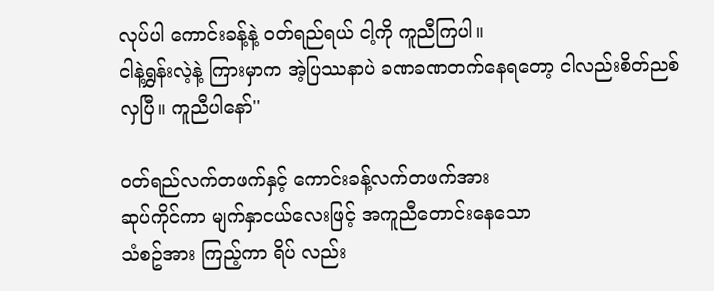လုပ်ပါ ကောင်းခန့်နဲ့ ဝတ်ရည်ရယ် ငါ့ကို ကူညီကြပါ။
ငါနဲ့ရွှန်းလဲ့နဲ့ ကြားမှာက အဲ့ပြဿနာပဲ ခဏခဏတက်နေရတော့ ငါလည်းစိတ်ညစ်လှပြီ။ ကူညီပါနော်''

ဝတ်ရည်လက်တဖက်နှင့် ကောင်းခန့်လက်တဖက်အား
ဆုပ်ကိုင်ကာ မျက်နှာငယ်လေးဖြင့် အကူညီတောင်းနေသော
သံစဥ်အား ကြည့်ကာ ရိပ် လည်း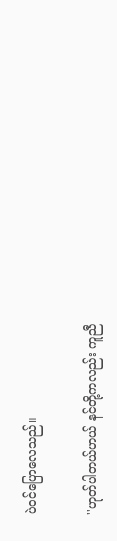ပဲဝင်ပြောလေသည်။

''ဟုတ်ပါတယ်ဟယ် နင်တို့ကလည်း ကူညီ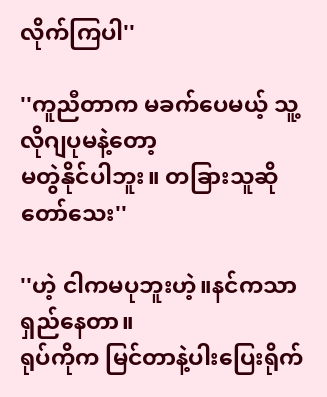လိုက်ကြပါ''

''ကူညီတာက မခက်ပေမယ့် သူ့လိုဂျပုမနဲ့တော့
မတွဲနိုင်ပါဘူး။ တခြားသူဆို တော်သေး''

''ဟဲ့ ငါကမပုဘူးဟဲ့။နင်ကသာ ရှည်နေတာ။
ရုပ်ကိုက မြင်တာနဲ့ပါးပြေးရိုက်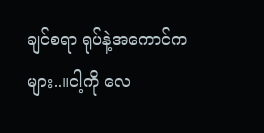ချင်စရာ ရုပ်နဲ့အကောင်ကများ..။ငါ့ကို လေ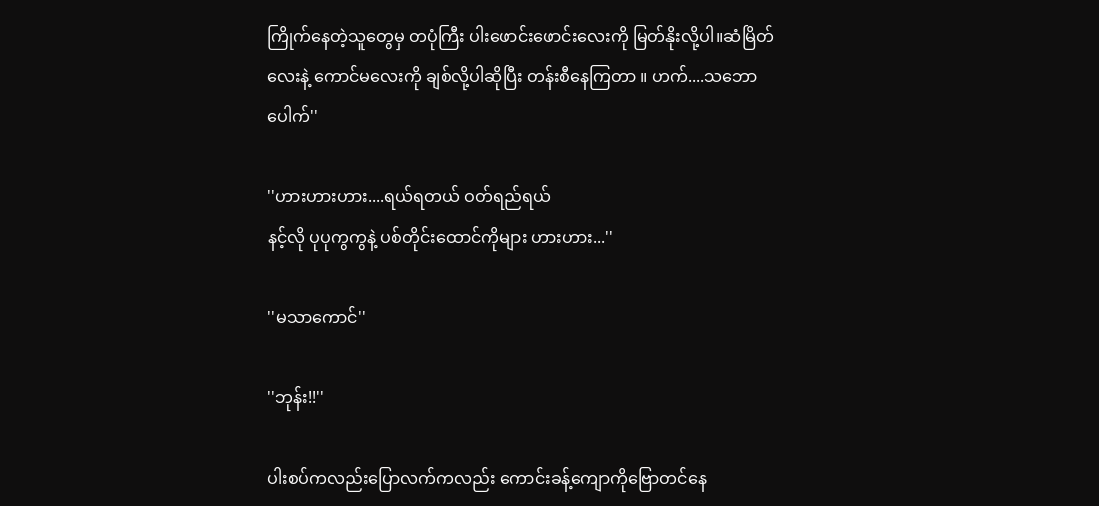ကြိုက်နေတဲ့သူတွေမှ တပုံကြီး ပါးဖောင်းဖောင်းလေးကို မြတ်နိုးလို့ပါ။ဆံမြိတ်လေးနဲ့ ကောင်မလေးကို ချစ်လို့ပါဆိုပြီး တန်းစီနေကြတာ ။ ဟက်....သဘောပေါက်''

''ဟားဟားဟား....ရယ်ရတယ် ဝတ်ရည်ရယ်
နင့်လို ပုပုကွကွနဲ့ ပစ်တိုင်းထောင်ကိုများ ဟားဟား...''

''မသာကောင်''

''ဘုန်း!!''

ပါးစပ်ကလည်းပြောလက်ကလည်း ကောင်းခန့်ကျောကိုဗြောတင်နေ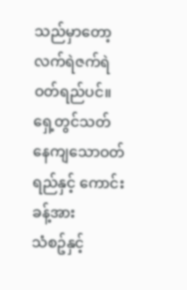သည်မှာတော့ လက်ရဲဇက်ရဲ ဝတ်ရည်ပင်။
ရှေ့တွင်သတ်နေကျသောဝတ်ရည်နှင့် ကောင်းခန့်အား
သံစဥ်နှင့်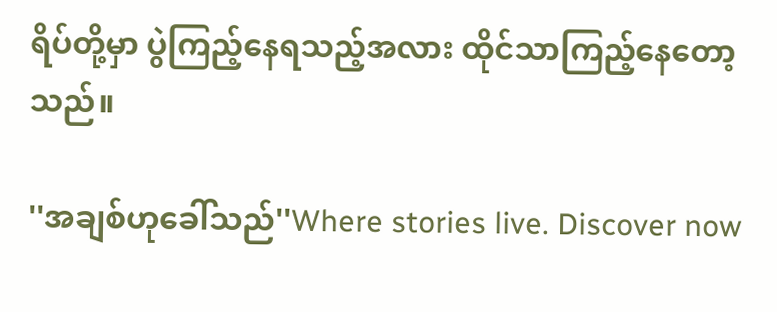ရိပ်တို့မှာ ပွဲကြည့်နေရသည့်အလား ထိုင်သာကြည့်နေတော့သည်။

''အချစ်ဟုခေါ်သည်''Where stories live. Discover now